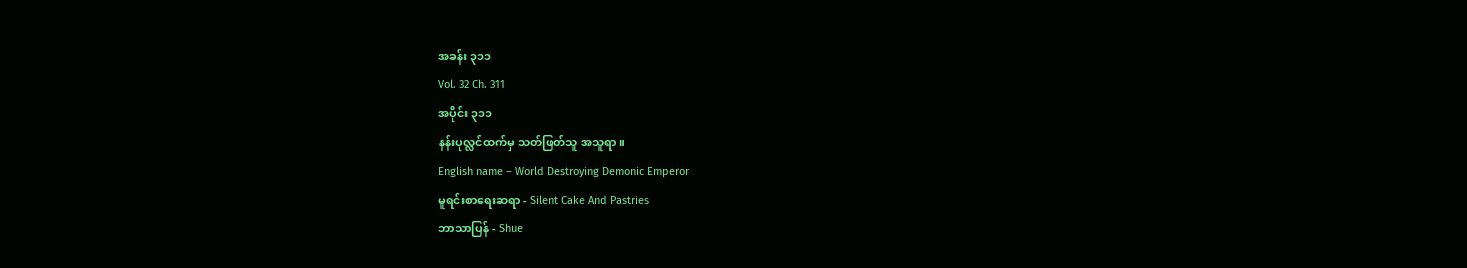အခန်း ၃၁၁
Vol. 32 Ch. 311
အပိုင်း ၃၁၁
နန်းပုလ္လင်ထက်မှ သတ်ဖြတ်သူ အသူရာ။
English name – World Destroying Demonic Emperor
မူရင်းစာရေးဆရာ - Silent Cake And Pastries
ဘာသာပြန် - Shue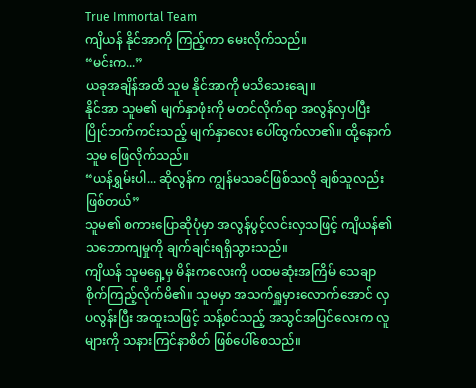True Immortal Team
ကျိယန် နိုင်အာကို ကြည့်ကာ မေးလိုက်သည်။
“မင်းက...”
ယခုအချိန်အထိ သူမ နိုင်အာကို မသိသေးချေ။
နိုင်အာ သူမ၏ မျက်နှာဖုံးကို မတင်လိုက်ရာ အလွန်လှပပြီး ပြိုင်ဘက်ကင်းသည့် မျက်နှာလေး ပေါ်ထွက်လာ၏။ ထို့နောက် သူမ ဖြေလိုက်သည်။
“ယန်ရွှမ်းပါ... ဆိုလွန်က ကျွန်မသခင်ဖြစ်သလို ချစ်သူလည်းဖြစ်တယ်”
သူမ၏ စကားပြောဆိုပုံမှာ အလွန်ပွင့်လင်းလှသဖြင့် ကျိယန်၏ သဘောကျမှုကို ချက်ချင်းရရှိသွားသည်။
ကျိယန် သူမရှေ့မှ မိန်းကလေးကို ပထမဆုံးအကြိမ် သေချာ စိုက်ကြည့်လိုက်မိ၏။ သူမမှာ အသက်ရှူမှားလောက်အောင် လှပလွန်းပြီး အထူးသဖြင့် သန့်စင်သည့် အသွင်အပြင်လေးက လူများကို သနားကြင်နာစိတ် ဖြစ်ပေါ်စေသည်။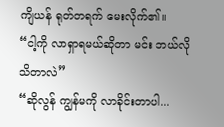ကျိယန် ရုတ်တရက် မေးလိုက်၏။
“ငါ့ကို လာရှာရမယ်ဆိုတာ မင်း ဘယ်လိုသိတာလဲ”
“ဆိုလွန် ကျွန်မကို လာခိုင်းတာပါ...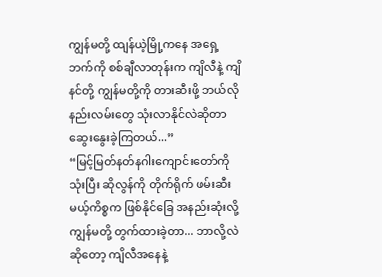ကျွန်မတို့ ထျန်ယဲ့မြို့ကနေ အရှေ့ဘက်ကို စစ်ချီလာတုန်းက ကျိလီနဲ့ ကျိနင်တို့ ကျွန်မတို့ကို တားဆီးဖို့ ဘယ်လိုနည်းလမ်းတွေ သုံးလာနိုင်လဲဆိုတာ ဆွေးနွေးခဲ့ကြတယ်...”
“မြင့်မြတ်နတ်နဂါးကျောင်းတော်ကို သုံးပြီး ဆိုလွန်ကို တိုက်ရိုက် ဖမ်းဆီးမယ့်ကိစ္စက ဖြစ်နိုင်ခြေ အနည်းဆုံးလို့ ကျွန်မတို့ တွက်ထားခဲ့တာ... ဘာလို့လဲဆိုတော့ ကျိလီအနေနဲ့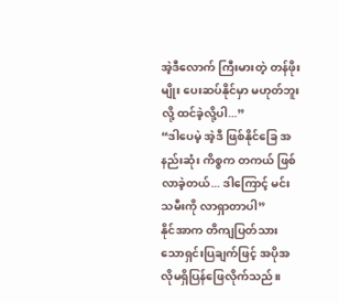အဲ့ဒီလောက် ကြီးမားတဲ့ တန်ဖိုးမျိုး ပေးဆပ်နိုင်မှာ မဟုတ်ဘူးလို့ ထင်ခဲ့လို့ပါ...”
“ဒါပေမဲ့ အဲ့ဒီ ဖြစ်နိုင်ခြေ အနည်းဆုံး ကိစ္စက တကယ် ဖြစ်လာခဲ့တယ်... ဒါကြောင့် မင်းသမီးကို လာရှာတာပါ”
နိုင်အာက တိကျပြတ်သားသောရှင်းပြချက်ဖြင့် အပိုအလိုမရှိပြန်ဖြေလိုက်သည်။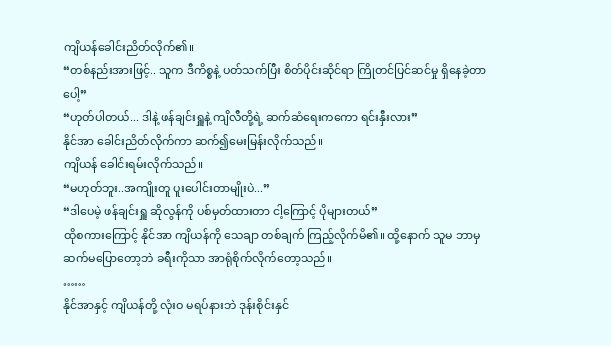ကျိယန်ခေါင်းညိတ်လိုက်၏။
“တစ်နည်းအားဖြင့်.. သူက ဒီကိစ္စနဲ့ ပတ်သက်ပြီး စိတ်ပိုင်းဆိုင်ရာ ကြိုတင်ပြင်ဆင်မှု ရှိနေခဲ့တာပေါ့”
“ဟုတ်ပါတယ်... ဒါနဲ့ ဖန်ချင်းရှူနဲ့ ကျိလီတို့ရဲ့ ဆက်ဆံရေးကကော ရင်းနှီးလား”
နိုင်အာ ခေါင်းညိတ်လိုက်ကာ ဆက်၍မေးမြန်းလိုက်သည်။
ကျိယန် ခေါင်းရမ်းလိုက်သည်။
“မဟုတ်ဘူး..အကျိုးတူ ပူးပေါင်းတာမျိုးပဲ...”
“ဒါပေမဲ့ ဖန်ချင်းရှူ ဆိုလွန်ကို ပစ်မှတ်ထားတာ ငါ့ကြောင့် ပိုများတယ်”
ထိုစကားကြောင့် နိုင်အာ ကျိယန်ကို သေချာ တစ်ချက် ကြည့်လိုက်မိ၏။ ထို့နောက် သူမ ဘာမှ ဆက်မပြောတော့ဘဲ ခရီးကိုသာ အာရုံစိုက်လိုက်တော့သည်။
……
နိုင်အာနှင့် ကျိယန်တို့ လုံးဝ မရပ်နားဘဲ ဒုန်းစိုင်းနှင်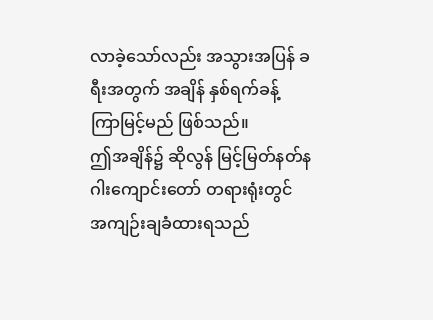လာခဲ့သော်လည်း အသွားအပြန် ခရီးအတွက် အချိန် နှစ်ရက်ခန့် ကြာမြင့်မည် ဖြစ်သည်။
ဤအချိန်၌ ဆိုလွန် မြင့်မြတ်နတ်နဂါးကျောင်းတော် တရားရုံးတွင် အကျဉ်းချခံထားရသည်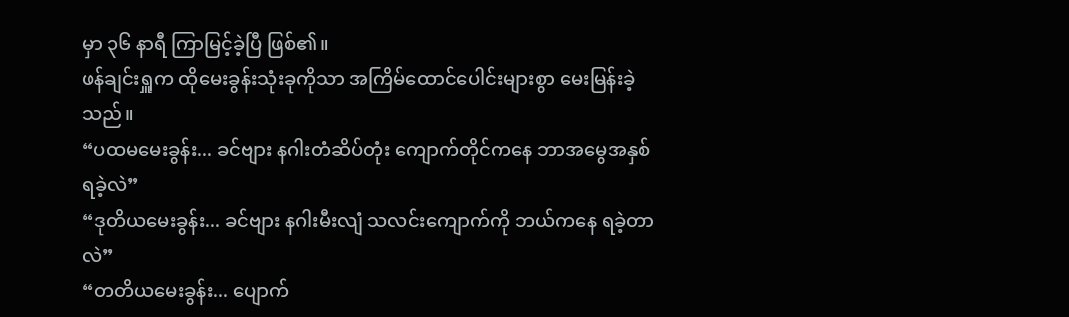မှာ ၃၆ နာရီ ကြာမြင့်ခဲ့ပြီ ဖြစ်၏။
ဖန်ချင်းရှူက ထိုမေးခွန်းသုံးခုကိုသာ အကြိမ်ထောင်ပေါင်းများစွာ မေးမြန်းခဲ့သည်။
“ပထမမေးခွန်း... ခင်ဗျား နဂါးတံဆိပ်တုံး ကျောက်တိုင်ကနေ ဘာအမွေအနှစ် ရခဲ့လဲ”
“ဒုတိယမေးခွန်း... ခင်ဗျား နဂါးမီးလျံ သလင်းကျောက်ကို ဘယ်ကနေ ရခဲ့တာလဲ”
“တတိယမေးခွန်း... ပျောက်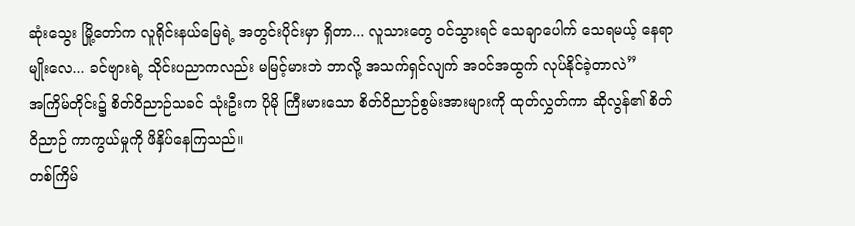ဆုံးသွေး မြို့တော်က လူရိုင်းနယ်မြေရဲ့ အတွင်းပိုင်းမှာ ရှိတာ... လူသားတွေ ဝင်သွားရင် သေချာပေါက် သေရမယ့် နေရာမျိုးလေ... ခင်ဗျားရဲ့ သိုင်းပညာကလည်း မမြင့်မားဘဲ ဘာလို့ အသက်ရှင်လျက် အဝင်အထွက် လုပ်နိုင်ခဲ့တာလဲ”
အကြိမ်တိုင်း၌ စိတ်ဝိညာဉ်သခင် သုံးဦးက ပိုမို ကြီးမားသော စိတ်ဝိညာဉ်စွမ်းအားများကို ထုတ်လွှတ်ကာ ဆိုလွန်၏ စိတ်ဝိညာဉ် ကာကွယ်မှုကို ဖိနှိပ်နေကြသည်။
တစ်ကြိမ်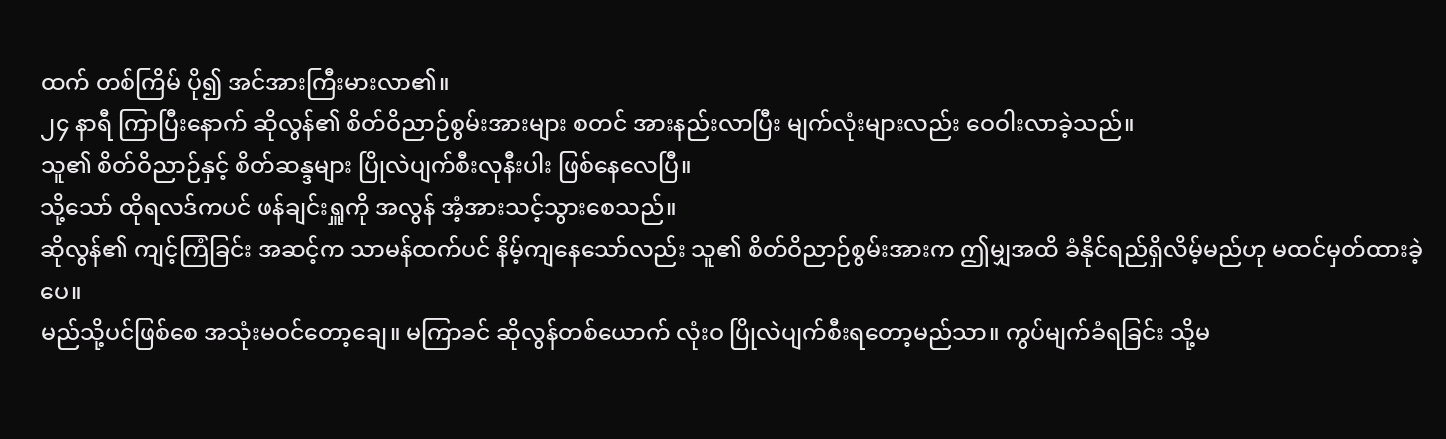ထက် တစ်ကြိမ် ပို၍ အင်အားကြီးမားလာ၏။
၂၄ နာရီ ကြာပြီးနောက် ဆိုလွန်၏ စိတ်ဝိညာဉ်စွမ်းအားများ စတင် အားနည်းလာပြီး မျက်လုံးများလည်း ဝေဝါးလာခဲ့သည်။
သူ၏ စိတ်ဝိညာဉ်နှင့် စိတ်ဆန္ဒများ ပြိုလဲပျက်စီးလုနီးပါး ဖြစ်နေလေပြီ။
သို့သော် ထိုရလဒ်ကပင် ဖန်ချင်းရှူကို အလွန် အံ့အားသင့်သွားစေသည်။
ဆိုလွန်၏ ကျင့်ကြံခြင်း အဆင့်က သာမန်ထက်ပင် နိမ့်ကျနေသော်လည်း သူ၏ စိတ်ဝိညာဉ်စွမ်းအားက ဤမျှအထိ ခံနိုင်ရည်ရှိလိမ့်မည်ဟု မထင်မှတ်ထားခဲ့ပေ။
မည်သို့ပင်ဖြစ်စေ အသုံးမဝင်တော့ချေ။ မကြာခင် ဆိုလွန်တစ်ယောက် လုံးဝ ပြိုလဲပျက်စီးရတော့မည်သာ။ ကွပ်မျက်ခံရခြင်း သို့မ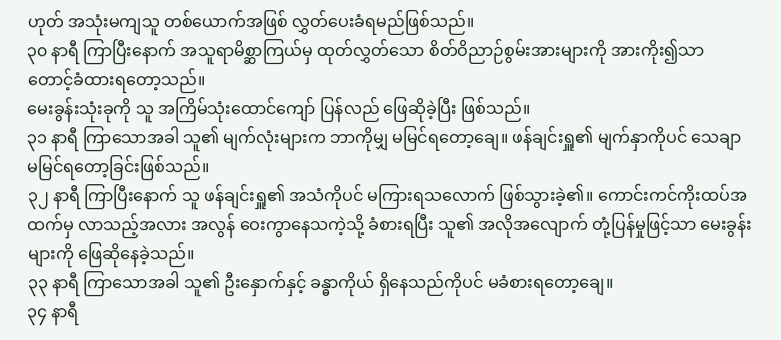ဟုတ် အသုံးမကျသူ တစ်ယောက်အဖြစ် လွှတ်ပေးခံရမည်ဖြစ်သည်။
၃၀ နာရီ ကြာပြီးနောက် အသူရာမိစ္ဆာကြယ်မှ ထုတ်လွှတ်သော စိတ်ဝိညာဉ်စွမ်းအားများကို အားကိုး၍သာ တောင့်ခံထားရတော့သည်။
မေးခွန်းသုံးခုကို သူ အကြိမ်သုံးထောင်ကျော် ပြန်လည် ဖြေဆိုခဲ့ပြီး ဖြစ်သည်။
၃၁ နာရီ ကြာသောအခါ သူ၏ မျက်လုံးများက ဘာကိုမျှ မမြင်ရတော့ချေ။ ဖန်ချင်းရှူ၏ မျက်နှာကိုပင် သေချာ မမြင်ရတော့ခြင်းဖြစ်သည်။
၃၂ နာရီ ကြာပြီးနောက် သူ ဖန်ချင်းရှူ၏ အသံကိုပင် မကြားရသလောက် ဖြစ်သွားခဲ့၏။ ကောင်းကင်ကိုးထပ်အထက်မှ လာသည့်အလား အလွန် ဝေးကွာနေသကဲ့သို့ ခံစားရပြီး သူ၏ အလိုအလျောက် တုံ့ပြန်မှုဖြင့်သာ မေးခွန်းများကို ဖြေဆိုနေခဲ့သည်။
၃၃ နာရီ ကြာသောအခါ သူ၏ ဦးနှောက်နှင့် ခန္ဓာကိုယ် ရှိနေသည်ကိုပင် မခံစားရတော့ချေ။
၃၄ နာရီ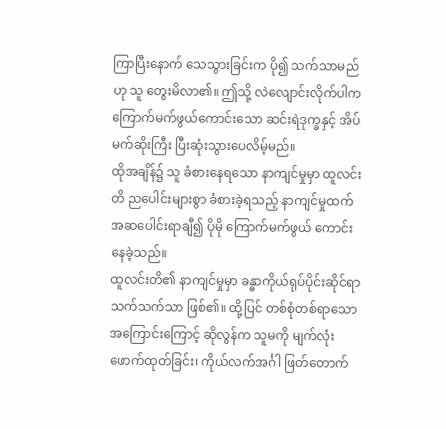ကြာပြီးနောက် သေသွားခြင်းက ပို၍ သက်သာမည်ဟု သူ တွေးမိလာ၏။ ဤသို့ လဲလျောင်းလိုက်ပါက ကြောက်မက်ဖွယ်ကောင်းသော ဆင်းရဲဒုက္ခနှင့် အိပ်မက်ဆိုးကြီး ပြီးဆုံးသွားပေလိမ့်မည်။
ထိုအချိန်၌ သူ ခံစားနေရသော နာကျင်မှုမှာ ထူလင်းတိ ညပေါင်းများစွာ ခံစားခဲ့ရသည့် နာကျင်မှုထက် အဆပေါင်းရာချီ၍ ပိုမို ကြောက်မက်ဖွယ် ကောင်းနေခဲ့သည်။
ထူလင်းတိ၏ နာကျင်မှုမှာ ခန္ဓာကိုယ်ရုပ်ပိုင်းဆိုင်ရာ သက်သက်သာ ဖြစ်၏။ ထို့ပြင် တစ်စုံတစ်ရာသော အကြောင်းကြောင့် ဆိုလွန်က သူမကို မျက်လုံးဖောက်ထုတ်ခြင်း၊ ကိုယ်လက်အင်္ဂါ ဖြတ်တောက်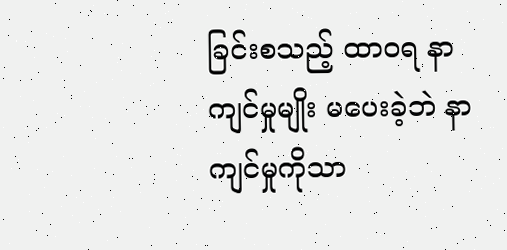ခြင်းစသည့် ထာဝရ နာကျင်မှုမျိုး မပေးခဲ့ဘဲ နာကျင်မှုကိုသာ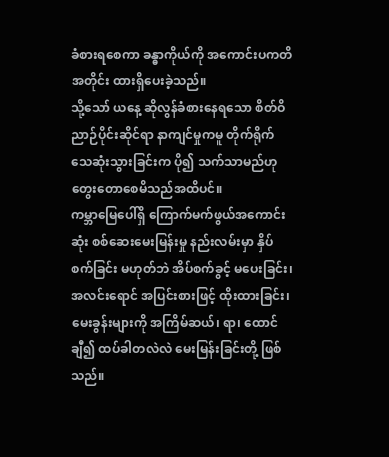ခံစားရစေကာ ခန္ဓာကိုယ်ကို အကောင်းပကတိအတိုင်း ထားရှိပေးခဲ့သည်။
သို့သော် ယနေ့ ဆိုလွန်ခံစားနေရသော စိတ်ဝိညာဉ်ပိုင်းဆိုင်ရာ နာကျင်မှုကမူ တိုက်ရိုက် သေဆုံးသွားခြင်းက ပို၍ သက်သာမည်ဟု တွေးတောစေမိသည်အထိပင်။
ကမ္ဘာမြေပေါ်ရှိ ကြောက်မက်ဖွယ်အကောင်းဆုံး စစ်ဆေးမေးမြန်းမှု နည်းလမ်းမှာ နှိပ်စက်ခြင်း မဟုတ်ဘဲ အိပ်စက်ခွင့် မပေးခြင်း၊ အလင်းရောင် အပြင်းစားဖြင့် ထိုးထားခြင်း၊ မေးခွန်းများကို အကြိမ်ဆယ်၊ ရာ၊ ထောင်ချီ၍ ထပ်ခါတလဲလဲ မေးမြန်းခြင်းတို့ ဖြစ်သည်။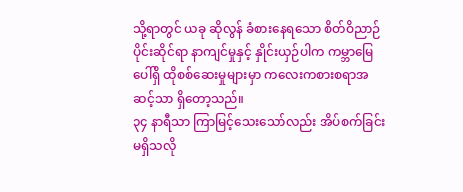သို့ရာတွင် ယခု ဆိုလွန် ခံစားနေရသော စိတ်ဝိညာဉ်ပိုင်းဆိုင်ရာ နာကျင်မှုနှင့် နှိုင်းယှဉ်ပါက ကမ္ဘာမြေပေါ်ရှိ ထိုစစ်ဆေးမှုများမှာ ကလေးကစားစရာအဆင့်သာ ရှိတော့သည်။
၃၄ နာရီသာ ကြာမြင့်သေးသော်လည်း အိပ်စက်ခြင်း မရှိသလို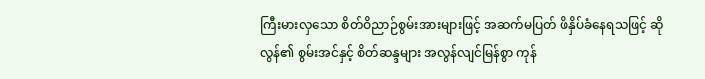ကြီးမားလှသော စိတ်ဝိညာဉ်စွမ်းအားများဖြင့် အဆက်မပြတ် ဖိနှိပ်ခံနေရသဖြင့် ဆိုလွန်၏ စွမ်းအင်နှင့် စိတ်ဆန္ဒများ အလွန်လျင်မြန်စွာ ကုန်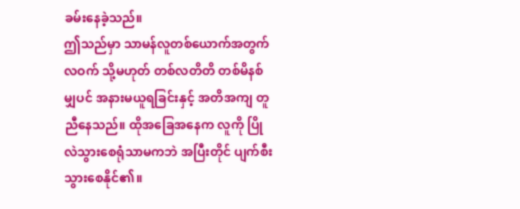ခမ်းနေခဲ့သည်။
ဤသည်မှာ သာမန်လူတစ်ယောက်အတွက် လဝက် သို့မဟုတ် တစ်လတိတိ တစ်မိနစ်မျှပင် အနားမယူရခြင်းနှင့် အတိအကျ တူညီနေသည်။ ထိုအခြေအနေက လူကို ပြိုလဲသွားစေရုံသာမကဘဲ အပြီးတိုင် ပျက်စီးသွားစေနိုင်၏။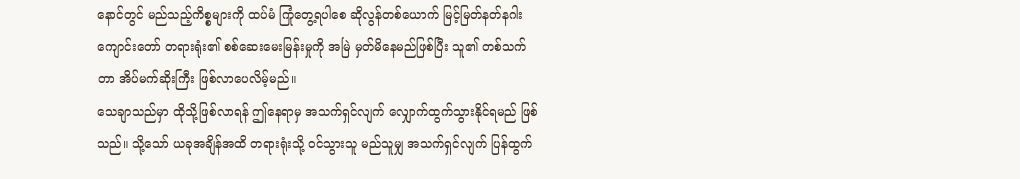နောင်တွင် မည်သည့်ကိစ္စများကို ထပ်မံ ကြုံတွေ့ရပါစေ ဆိုလွန်တစ်ယောက် မြင့်မြတ်နတ်နဂါးကျောင်းတော် တရားရုံး၏ စစ်ဆေးမေးမြန်းမှုကို အမြဲ မှတ်မိနေမည်ဖြစ်ပြီး သူ၏ တစ်သက်တာ အိပ်မက်ဆိုးကြီး ဖြစ်လာပေလိမ့်မည်။
သေချာသည်မှာ ထိုသို့ဖြစ်လာရန် ဤနေရာမှ အသက်ရှင်လျက် လျှောက်ထွက်သွားနိုင်ရမည် ဖြစ်သည်။ သို့သော် ယခုအချိန်အထိ တရားရုံးသို့ ဝင်သွားသူ မည်သူမျှ အသက်ရှင်လျက် ပြန်ထွက်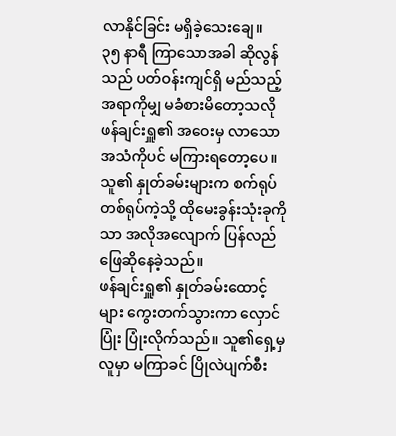လာနိုင်ခြင်း မရှိခဲ့သေးချေ။
၃၅ နာရီ ကြာသောအခါ ဆိုလွန်သည် ပတ်ဝန်းကျင်ရှိ မည်သည့်အရာကိုမျှ မခံစားမိတော့သလို ဖန်ချင်းရှူ၏ အဝေးမှ လာသော အသံကိုပင် မကြားရတော့ပေ။
သူ၏ နှုတ်ခမ်းများက စက်ရုပ်တစ်ရုပ်ကဲ့သို့ ထိုမေးခွန်းသုံးခုကိုသာ အလိုအလျောက် ပြန်လည် ဖြေဆိုနေခဲ့သည်။
ဖန်ချင်းရှူ၏ နှုတ်ခမ်းထောင့်များ ကွေးတက်သွားကာ လှောင်ပြုံး ပြုံးလိုက်သည်။ သူ၏ရှေ့မှ လူမှာ မကြာခင် ပြိုလဲပျက်စီး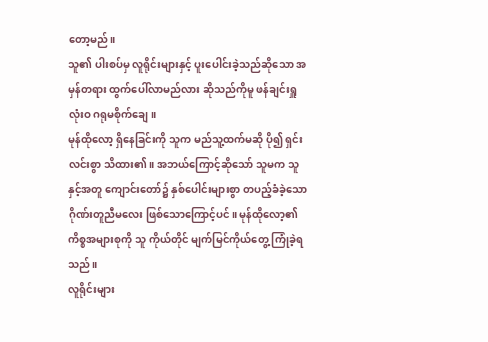တော့မည်။
သူ၏ ပါးစပ်မှ လူရိုင်းများနှင့် ပူးပေါင်းခဲ့သည်ဆိုသော အမှန်တရား ထွက်ပေါ်လာမည်လား ဆိုသည်ကိုမူ ဖန်ချင်းရှူ လုံးဝ ဂရုမစိုက်ချေ။
မုန်ထိုလော့ ရှိနေခြင်းကို သူက မည်သူ့ထက်မဆို ပို၍ ရှင်းလင်းစွာ သိထား၏။ အဘယ်ကြောင့်ဆိုသော် သူမက သူနှင့်အတူ ကျောင်းတော်၌ နှစ်ပေါင်းများစွာ တပည့်ခံခဲ့သော ဂိုဏ်းတူညီမလေး ဖြစ်သောကြောင့်ပင်။ မုန်ထိုလော့၏ ကိစ္စအများစုကို သူ ကိုယ်တိုင် မျက်မြင်ကိုယ်တွေ့ ကြုံခဲ့ရသည်။
လူရိုင်းများ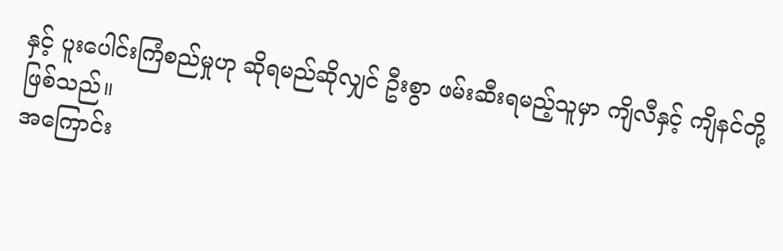နှင့် ပူးပေါင်းကြံစည်မှုဟု ဆိုရမည်ဆိုလျှင် ဦးစွာ ဖမ်းဆီးရမည့်သူမှာ ကျိလီနှင့် ကျိနင်တို့ ဖြစ်သည်။
အကြောင်း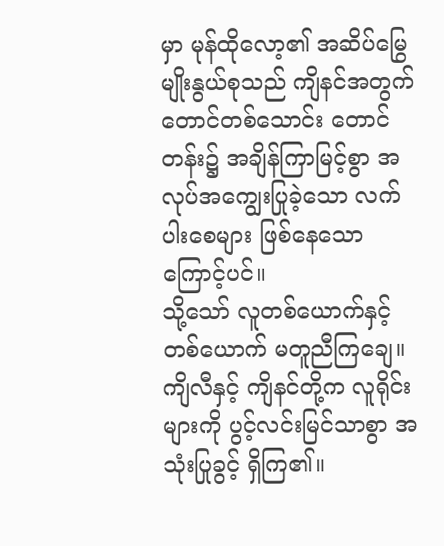မှာ မုန်ထိုလော့၏ အဆိပ်မြွေ မျိုးနွယ်စုသည် ကျိနင်အတွက် တောင်တစ်သောင်း တောင်တန်း၌ အချိန်ကြာမြင့်စွာ အလုပ်အကျွေးပြုခဲ့သော လက်ပါးစေများ ဖြစ်နေသောကြောင့်ပင်။
သို့သော် လူတစ်ယောက်နှင့် တစ်ယောက် မတူညီကြချေ။ ကျိလီနှင့် ကျိနင်တို့က လူရိုင်းများကို ပွင့်လင်းမြင်သာစွာ အသုံးပြုခွင့် ရှိကြ၏။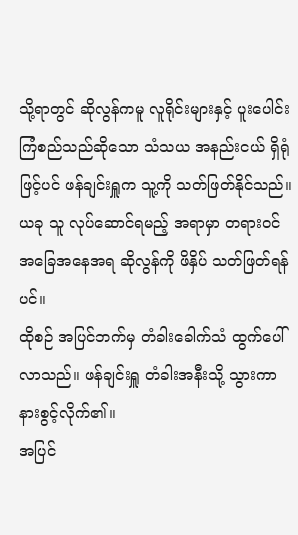သို့ရာတွင် ဆိုလွန်ကမူ လူရိုင်းများနှင့် ပူးပေါင်းကြံစည်သည်ဆိုသော သံသယ အနည်းငယ် ရှိရုံဖြင့်ပင် ဖန်ချင်းရှူက သူ့ကို သတ်ဖြတ်နိုင်သည်။
ယခု သူ လုပ်ဆောင်ရမည့် အရာမှာ တရားဝင် အခြေအနေအရ ဆိုလွန်ကို ဖိနှိပ် သတ်ဖြတ်ရန်ပင်။
ထိုစဉ် အပြင်ဘက်မှ တံခါးခေါက်သံ ထွက်ပေါ်လာသည်။ ဖန်ချင်းရှူ တံခါးအနီးသို့ သွားကာ နားစွင့်လိုက်၏။
အပြင်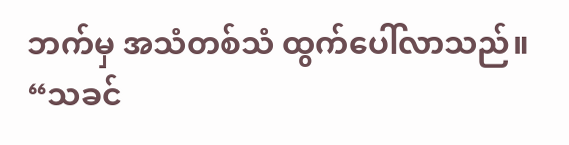ဘက်မှ အသံတစ်သံ ထွက်ပေါ်လာသည်။
“သခင်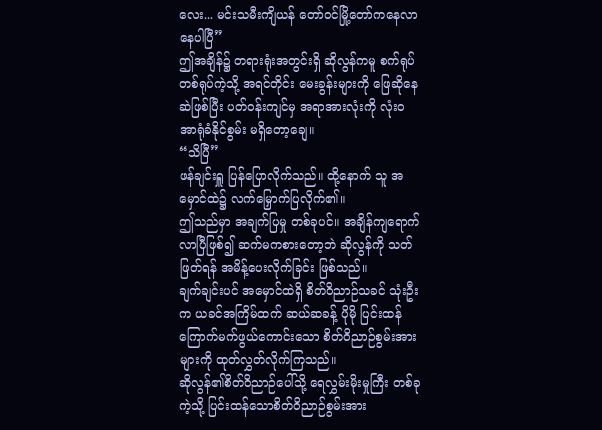လေး... မင်းသမီးကျိယန် တော်ဝင်မြို့တော်ကနေလာနေပါပြီ”
ဤအချိန်၌ တရားရုံးအတွင်းရှိ ဆိုလွန်ကမူ စက်ရုပ်တစ်ရုပ်ကဲ့သို့ အရင်တိုင်း မေးခွန်းများကို ဖြေဆိုနေဆဲဖြစ်ပြီး ပတ်ဝန်းကျင်မှ အရာအားလုံးကို လုံးဝ အာရုံခံနိုင်စွမ်း မရှိတော့ချေ။
“သိပြီ”
ဖန်ချင်းရှူ ပြန်ပြောလိုက်သည်။ ထို့နောက် သူ အမှောင်ထဲ၌ လက်မြှောက်ပြလိုက်၏။
ဤသည်မှာ အချက်ပြမှု တစ်ခုပင်။ အချိန်ကျရောက်လာပြီဖြစ်၍ ဆက်မကစားတော့ဘဲ ဆိုလွန်ကို သတ်ဖြတ်ရန် အမိန့်ပေးလိုက်ခြင်း ဖြစ်သည်။
ချက်ချင်းပင် အမှောင်ထဲရှိ စိတ်ဝိညာဉ်သခင် သုံးဦးက ယခင်အကြိမ်ထက် ဆယ်ဆခန့် ပိုမို ပြင်းထန်ကြောက်မက်ဖွယ်ကောင်းသော စိတ်ဝိညာဉ်စွမ်းအားများကို ထုတ်လွှတ်လိုက်ကြသည်။
ဆိုလွန်၏စိတ်ဝိညာဉ်ပေါ်သို့ ရေလွှမ်းမိုးမှုကြီး တစ်ခုကဲ့သို့ ပြင်းထန်သောစိတ်ဝိညာဉ်စွမ်းအား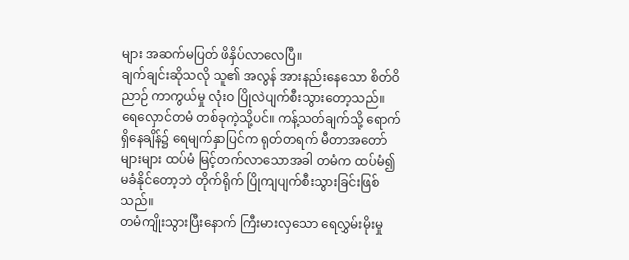များ အဆက်မပြတ် ဖိနှိပ်လာလေပြီ။
ချက်ချင်းဆိုသလို သူ၏ အလွန် အားနည်းနေသော စိတ်ဝိညာဉ် ကာကွယ်မှု လုံးဝ ပြိုလဲပျက်စီးသွားတော့သည်။
ရေလှောင်တမံ တစ်ခုကဲ့သို့ပင်။ ကန့်သတ်ချက်သို့ ရောက်ရှိနေချိန်၌ ရေမျက်နှာပြင်က ရုတ်တရက် မီတာအတော်များများ ထပ်မံ မြင့်တက်လာသောအခါ တမံက ထပ်မံ၍ မခံနိုင်တော့ဘဲ တိုက်ရိုက် ပြိုကျပျက်စီးသွားခြင်းဖြစ်သည်။
တမံကျိုးသွားပြီးနောက် ကြီးမားလှသော ရေလွှမ်းမိုးမှု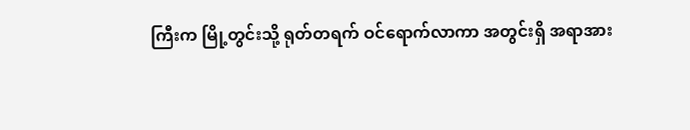ကြီးက မြို့တွင်းသို့ ရုတ်တရက် ဝင်ရောက်လာကာ အတွင်းရှိ အရာအား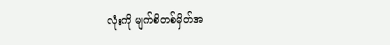လုံးကို မျက်စိတစ်မှိတ်အ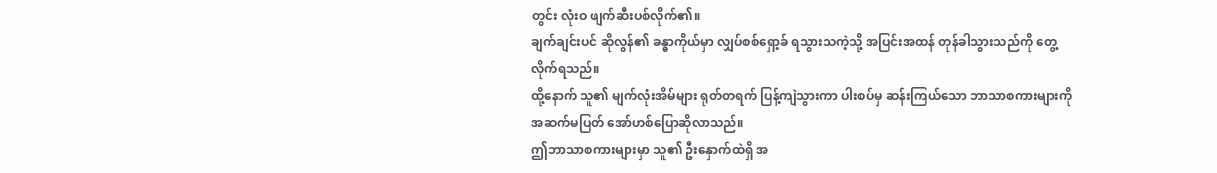တွင်း လုံးဝ ဖျက်ဆီးပစ်လိုက်၏။
ချက်ချင်းပင် ဆိုလွန်၏ ခန္ဓာကိုယ်မှာ လျှပ်စစ်ရှော့ခ် ရသွားသကဲ့သို့ အပြင်းအထန် တုန်ခါသွားသည်ကို တွေ့လိုက်ရသည်။
ထို့နောက် သူ၏ မျက်လုံးအိမ်များ ရုတ်တရက် ပြန့်ကျဲသွားကာ ပါးစပ်မှ ဆန်းကြယ်သော ဘာသာစကားများကို အဆက်မပြတ် အော်ဟစ်ပြောဆိုလာသည်။
ဤဘာသာစကားများမှာ သူ၏ ဦးနှောက်ထဲရှိ အ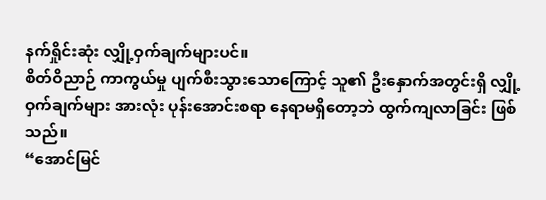နက်ရှိုင်းဆုံး လျှို့ဝှက်ချက်များပင်။
စိတ်ဝိညာဉ် ကာကွယ်မှု ပျက်စီးသွားသောကြောင့် သူ၏ ဦးနှောက်အတွင်းရှိ လျှို့ဝှက်ချက်များ အားလုံး ပုန်းအောင်းစရာ နေရာမရှိတော့ဘဲ ထွက်ကျလာခြင်း ဖြစ်သည်။
“အောင်မြင်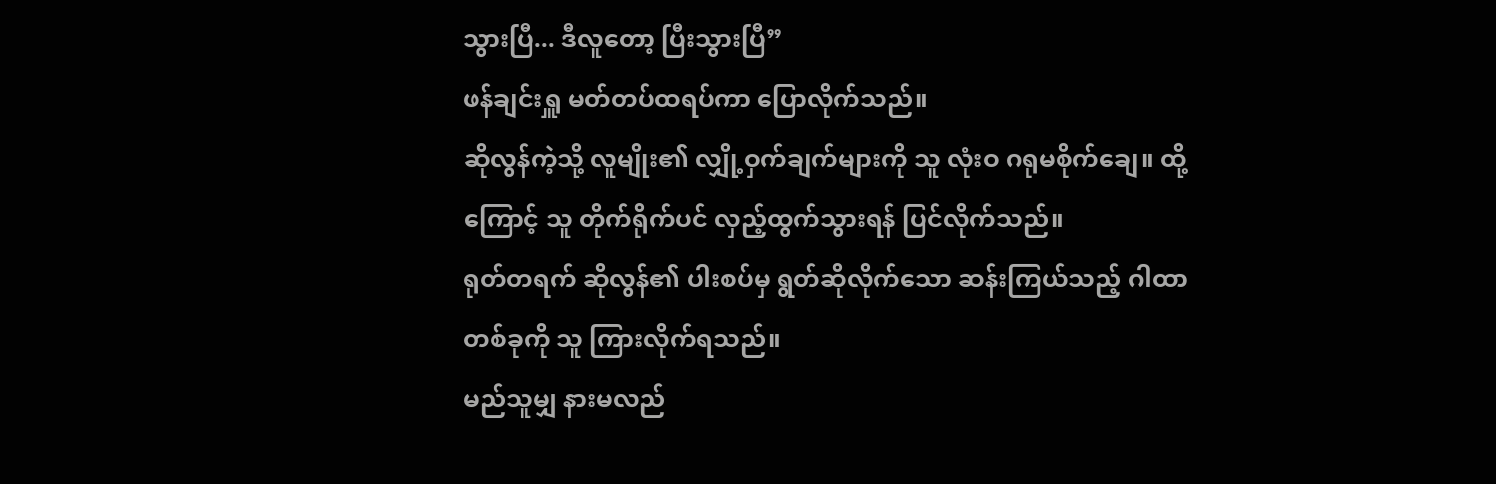သွားပြီ... ဒီလူတော့ ပြီးသွားပြီ”
ဖန်ချင်းရှူ မတ်တပ်ထရပ်ကာ ပြောလိုက်သည်။
ဆိုလွန်ကဲ့သို့ လူမျိုး၏ လျှို့ဝှက်ချက်များကို သူ လုံးဝ ဂရုမစိုက်ချေ။ ထို့ကြောင့် သူ တိုက်ရိုက်ပင် လှည့်ထွက်သွားရန် ပြင်လိုက်သည်။
ရုတ်တရက် ဆိုလွန်၏ ပါးစပ်မှ ရွတ်ဆိုလိုက်သော ဆန်းကြယ်သည့် ဂါထာတစ်ခုကို သူ ကြားလိုက်ရသည်။
မည်သူမျှ နားမလည်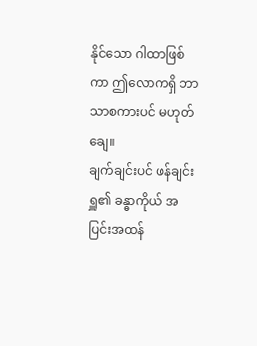နိုင်သော ဂါထာဖြစ်ကာ ဤလောကရှိ ဘာသာစကားပင် မဟုတ်ချေ။
ချက်ချင်းပင် ဖန်ချင်းရှူ၏ ခန္ဓာကိုယ် အပြင်းအထန်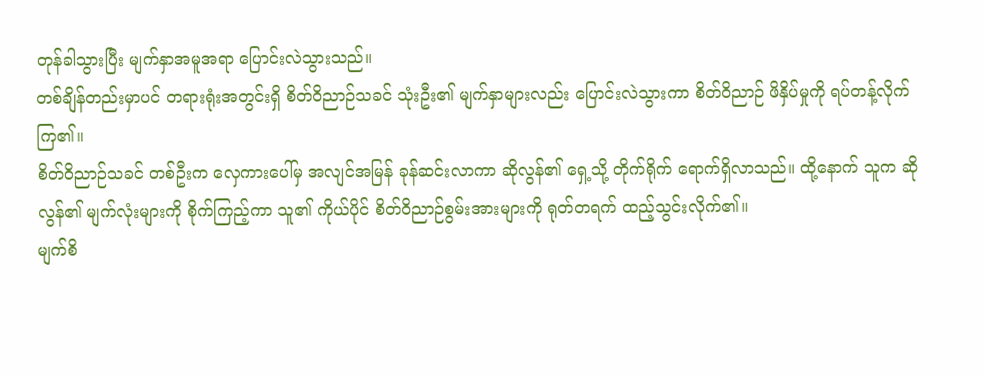တုန်ခါသွားပြီး မျက်နှာအမူအရာ ပြောင်းလဲသွားသည်။
တစ်ချိန်တည်းမှာပင် တရားရုံးအတွင်းရှိ စိတ်ဝိညာဉ်သခင် သုံးဦး၏ မျက်နှာများလည်း ပြောင်းလဲသွားကာ စိတ်ဝိညာဉ် ဖိနှိပ်မှုကို ရပ်တန့်လိုက်ကြ၏။
စိတ်ဝိညာဉ်သခင် တစ်ဦးက လှေကားပေါ်မှ အလျင်အမြန် ခုန်ဆင်းလာကာ ဆိုလွန်၏ ရှေ့သို့ တိုက်ရိုက် ရောက်ရှိလာသည်။ ထို့နောက် သူက ဆိုလွန်၏ မျက်လုံးများကို စိုက်ကြည့်ကာ သူ၏ ကိုယ်ပိုင် စိတ်ဝိညာဉ်စွမ်းအားများကို ရုတ်တရက် ထည့်သွင်းလိုက်၏။
မျက်စိ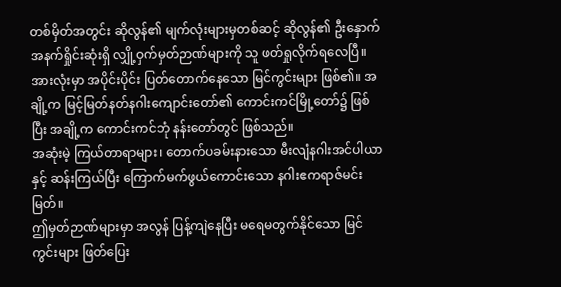တစ်မှိတ်အတွင်း ဆိုလွန်၏ မျက်လုံးများမှတစ်ဆင့် ဆိုလွန်၏ ဦးနှောက် အနက်ရှိုင်းဆုံးရှိ လျှို့ဝှက်မှတ်ဉာဏ်များကို သူ ဖတ်ရှုလိုက်ရလေပြီ။
အားလုံးမှာ အပိုင်းပိုင်း ပြတ်တောက်နေသော မြင်ကွင်းများ ဖြစ်၏။ အချို့က မြင့်မြတ်နတ်နဂါးကျောင်းတော်၏ ကောင်းကင်မြို့တော်၌ ဖြစ်ပြီး အချို့က ကောင်းကင်ဘုံ နန်းတော်တွင် ဖြစ်သည်။
အဆုံးမဲ့ ကြယ်တာရာများ၊ တောက်ပခမ်းနားသော မီးလျံနဂါးအင်ပါယာနှင့် ဆန်းကြယ်ပြီး ကြောက်မက်ဖွယ်ကောင်းသော နဂါးဧကရာဇ်မင်းမြတ်။
ဤမှတ်ဉာဏ်များမှာ အလွန် ပြန့်ကျဲနေပြီး မရေမတွက်နိုင်သော မြင်ကွင်းများ ဖြတ်ပြေး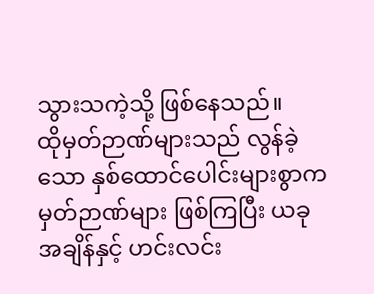သွားသကဲ့သို့ ဖြစ်နေသည်။
ထိုမှတ်ဉာဏ်များသည် လွန်ခဲ့သော နှစ်ထောင်ပေါင်းများစွာက မှတ်ဉာဏ်များ ဖြစ်ကြပြီး ယခုအချိန်နှင့် ဟင်းလင်း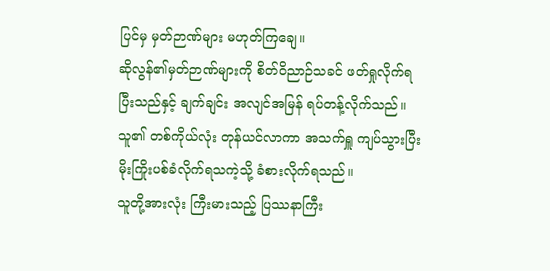ပြင်မှ မှတ်ဉာဏ်များ မဟုတ်ကြချေ။
ဆိုလွန်၏မှတ်ဉာဏ်များကို စိတ်ဝိညာဉ်သခင် ဖတ်ရှုလိုက်ရပြီးသည်နှင့် ချက်ချင်း အလျင်အမြန် ရပ်တန့်လိုက်သည်။ သူ၏ တစ်ကိုယ်လုံး တုန်ယင်လာကာ အသက်ရှူ ကျပ်သွားပြီး မိုးကြိုးပစ်ခံလိုက်ရသကဲ့သို့ ခံစားလိုက်ရသည်။
သူတို့အားလုံး ကြီးမားသည့် ပြဿနာကြီး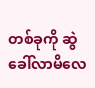တစ်ခုကို ဆွဲခေါ်လာမိလေ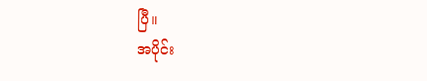ပြီ။
အပိုင်း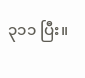၃၁၁ ပြီး။